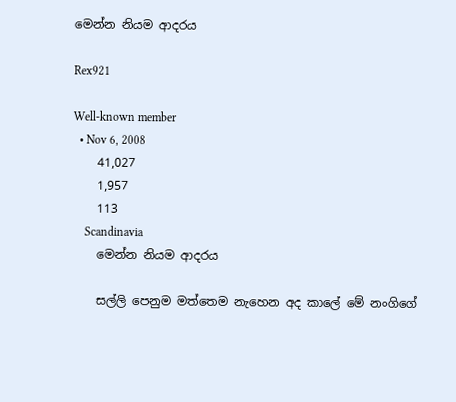මෙන්න නි‍යම ආදර‍ය

Rex921

Well-known member
  • Nov 6, 2008
    41,027
    1,957
    113
    Scandinavia
    මෙන්න නි‍යම ආදර‍ය

    සල්ලි පෙනුම මත්තෙම නැහෙන අද කාලේ මේ නංගිගේ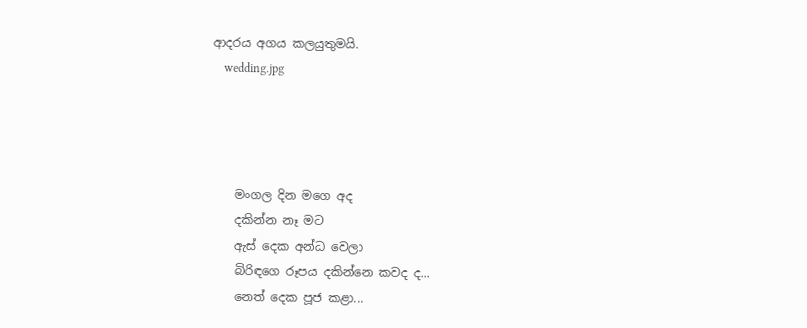ආදර‍ය අග‍ය කල‍යුතුම‍යි.
    wedding.jpg




    මංගල දින මගෙ අද
    දකින්න නෑ මට
    ඇස්‌ දෙක අන්ධ වෙලා
    බිරිඳගෙ රූපය දකින්නෙ කවද ද...
    නෙත් දෙක පූජ කළා...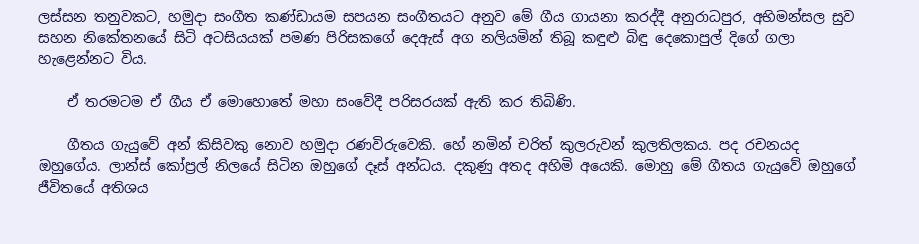ලස්‌සන තනුවකට, හමුදා සංගීත කණ්‌ඩායම සපයන සංගීතයට අනුව මේ ගීය ගායනා කරද්දී අනුරාධපුර, අභිමන්සල සුව සහන නිකේතනයේ සිටි අටසියයක්‌ පමණ පිරිසකගේ දෙඇස්‌ අග නලියමින් තිබූ කඳුළු බිඳු දෙකොපුල් දිගේ ගලා හැළෙන්නට විය.

    ඒ තරමටම ඒ ගීය ඒ මොහොතේ මහා සංවේදී පරිසරයක්‌ ඇති කර තිබිණි.

    ගීතය ගැයුවේ අන් කිසිවකු නොව හමුදා රණවිරුවෙකි. හේ නමින් චරිත් කුලරුවන් කුලතිලකය. පද රචනයද ඔහුගේය. ලාන්ස්‌ කෝප්‍රල් නිලයේ සිටින ඔහුගේ දෑස්‌ අන්ධය. දකුණු අතද අහිමි අයෙකි. මොහු මේ ගීතය ගැයුවේ ඔහුගේ ජීවිතයේ අතිශය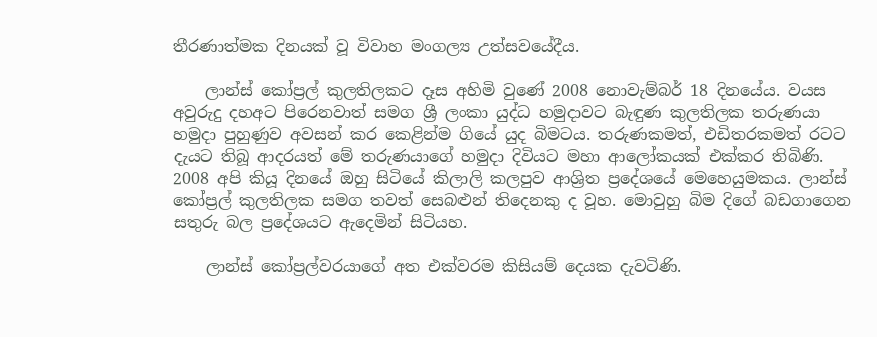තීරණාත්මක දිනයක්‌ වූ විවාහ මංගල්‍ය උත්සවයේදීය.

    ලාන්ස්‌ කෝප්‍රල් කුලතිලකට දෑස අහිමි වුණේ 2008 නොවැම්බර් 18 දිනයේය. වයස අවුරුදු දහඅට පිරෙනවාත් සමග ශ්‍රී ලංකා යුද්ධ හමුදාවට බැඳුණ කුලතිලක තරුණයා හමුදා පුහුණුව අවසන් කර කෙළින්ම ගියේ යුද බිමටය. තරුණකමත්, එඩිතරකමත් රටට දැයට තිබූ ආදරයත් මේ තරුණයාගේ හමුදා දිවියට මහා ආලෝකයක්‌ එක්‌කර තිබිණි. 2008 අපි කියූ දිනයේ ඔහු සිටියේ කිලාලි කලපුව ආශ්‍රිත ප්‍රදේශයේ මෙහෙයුමකය. ලාන්ස්‌ කෝප්‍රල් කුලතිලක සමග තවත් සෙබළුන් තිදෙනකු ද වූහ. මොවුහු බිම දිගේ බඩගාගෙන සතුරු බල ප්‍රදේශයට ඇදෙමින් සිටියහ.

    ලාන්ස්‌ කෝප්‍රල්වරයාගේ අත එක්‌වරම කිසියම් දෙයක දැවටිණි.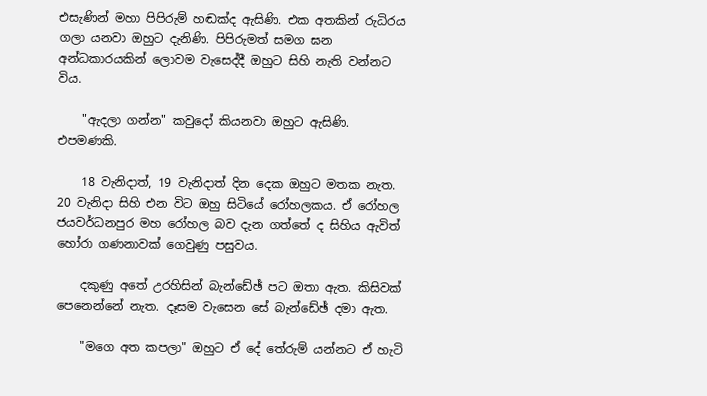එසැණින් මහා පිපිරුම් හඬක්‌ද ඇසිණි. එක අතකින් රුධිරය ගලා යනවා ඔහුට දැනිණි. පිපිරුමත් සමග ඝන අන්ධකාරයකින් ලොවම වැසෙද්දී ඔහුට සිහි නැති වන්නට විය.

    "ඇදලා ගන්න" කවුදෝ කියනවා ඔහුට ඇසිණි. එපමණකි.

    18 වැනිදාත්, 19 වැනිදාත් දින දෙක ඔහුට මතක නැත. 20 වැනිදා සිහි එන විට ඔහු සිටියේ රෝහලකය. ඒ රෝහල ජයවර්ධනපුර මහ රෝහල බව දැන ගත්තේ ද සිහිය ඇවිත් හෝරා ගණනාවක්‌ ගෙවුණු පසුවය.

    දකුණු අතේ උරහිසින් බැන්ඩේඡ් පට ඔතා ඇත. කිසිවක්‌ පෙනෙන්නේ නැත. දෑසම වැසෙන සේ බැන්ඩේඡ් දමා ඇත.

    "මගෙ අත කපලා" ඔහුට ඒ දේ තේරුම් යන්නට ඒ හැටි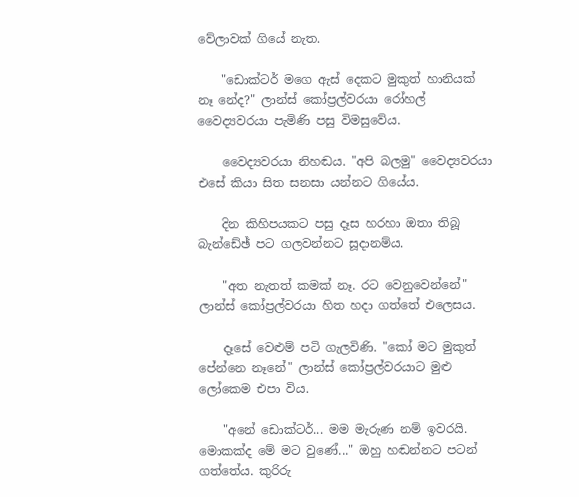වේලාවක්‌ ගියේ නැත.

    "ඩොක්‌ටර් මගෙ ඇස්‌ දෙකට මුකුත් හානියක්‌ නෑ නේද?" ලාන්ස්‌ කෝප්‍රල්වරයා රෝහල් වෛද්‍යවරයා පැමිණි පසු විමසුවේය.

    වෛද්‍යවරයා නිහඬය. "අපි බලමු" වෛද්‍යවරයා එසේ කියා සිත සනසා යන්නට ගියේය.

    දින කිහිපයකට පසු දෑස හරහා ඔතා තිබූ බැන්ඩේඡ් පට ගලවන්නට සූදානම්ය.

    "අත නැතත් කමක්‌ නෑ. රට වෙනුවෙන්නේ" ලාන්ස්‌ කෝප්‍රල්වරයා හිත හදා ගත්තේ එලෙසය.

    දෑසේ වෙළුම් පටි ගැලවිණි. "කෝ මට මුකුත් පේන්නෙ නෑනේ" ලාන්ස්‌ කෝප්‍රල්වරයාට මුළු ලෝකෙම එපා විය.

    "අනේ ඩොක්‌ටර්... මම මැරුණ නම් ඉවරයි. මොකක්‌ද මේ මට වුණේ..." ඔහු හඬන්නට පටන් ගත්තේය. කුරිරු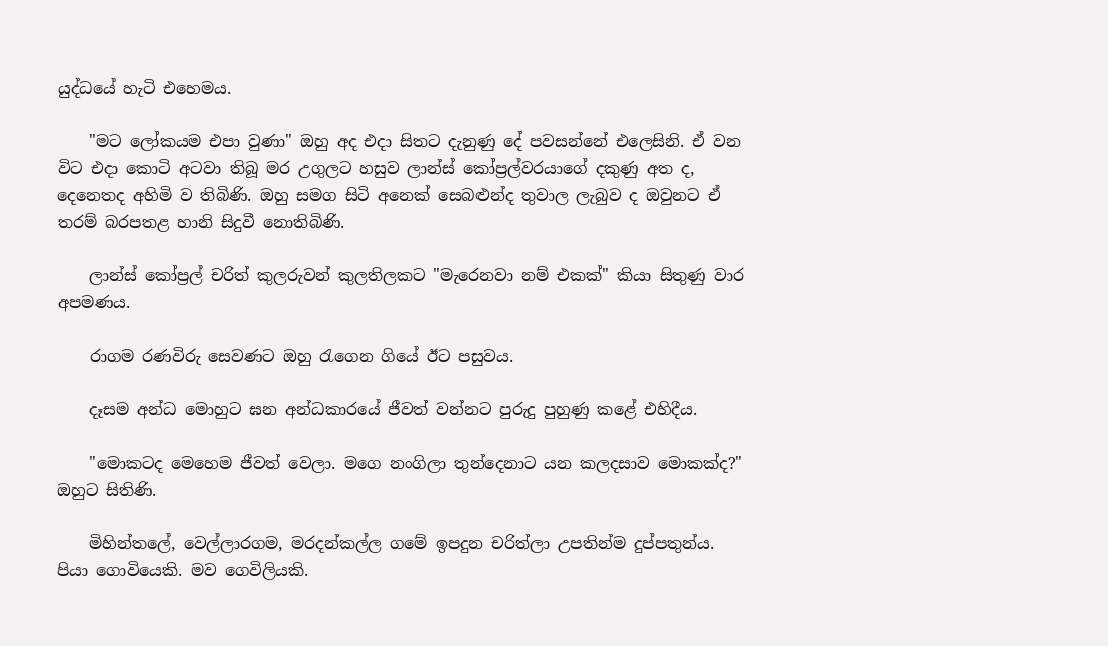යුද්ධයේ හැටි එහෙමය.

    "මට ලෝකයම එපා වුණා" ඔහු අද එදා සිතට දැනුණු දේ පවසන්නේ එලෙසිනි. ඒ වන විට එදා කොටි අටවා තිබූ මර උගුලට හසුව ලාන්ස්‌ කෝප්‍රල්වරයාගේ දකුණු අත ද, දෙනෙතද අහිමි ව තිබිණි. ඔහු සමග සිටි අනෙක්‌ සෙබළුන්ද තුවාල ලැබුව ද ඔවුනට ඒ තරම් බරපතළ හානි සිදුවී නොතිබිණි.

    ලාන්ස්‌ කෝප්‍රල් චරිත් කුලරුවන් කුලතිලකට "මැරෙනවා නම් එකක්‌" කියා සිතුණු වාර අපමණය.

    රාගම රණවිරු සෙවණට ඔහු රැගෙන ගියේ ඊට පසුවය.

    දෑසම අන්ධ මොහුට ඝන අන්ධකාරයේ ජීවත් වන්නට පුරුදු පුහුණු කළේ එහිදීය.

    "මොකටද මෙහෙම ජීවත් වෙලා. මගෙ නංගිලා තුන්දෙනාට යන කලදසාව මොකක්‌ද?" ඔහුට සිතිණි.

    මිහින්තලේ, වෙල්ලාරගම, මරදන්කල්ල ගමේ ඉපදුන චරිත්ලා උපතින්ම දුප්පතුන්ය. පියා ගොවියෙකි. මව ගෙවිලියකි.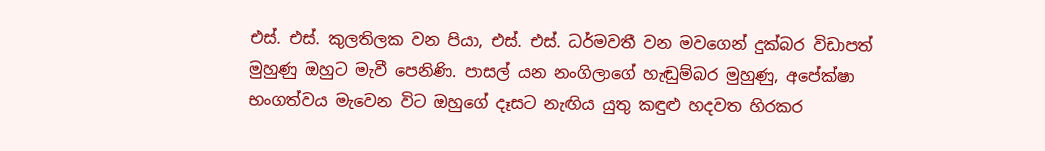එස්‌. එස්‌. කුලතිලක වන පියා, එස්‌. එස්‌. ධර්මවතී වන මවගෙන් දුක්‌බර විඩාපත් මුහුණු ඔහුට මැවී පෙනිණි. පාසල් යන නංගිලාගේ හැඬුම්බර මුහුණු, අපේක්‌ෂා භංගත්වය මැවෙන විට ඔහුගේ දෑසට නැඟිය යුතු කඳුළු හදවත හිරකර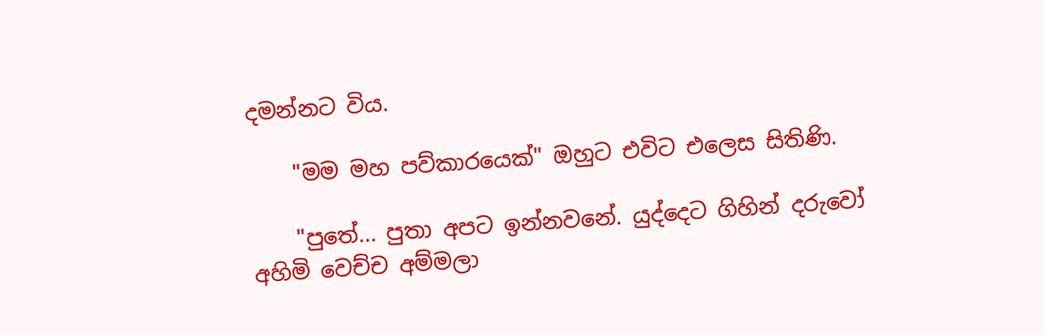දමන්නට විය.

    "මම මහ පව්කාරයෙක්‌" ඔහුට එවිට එලෙස සිතිණි.

    "පුතේ... පුතා අපට ඉන්නවනේ. යුද්දෙට ගිහින් දරුවෝ අහිමි වෙච්ච අම්මලා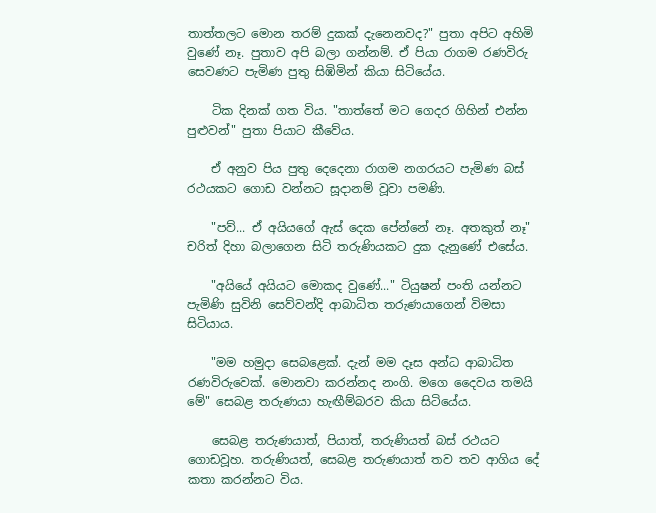තාත්තලට මොන තරම් දුකක්‌ දැනෙනවද?" පුතා අපිට අහිමි වුණේ නෑ. පුතාව අපි බලා ගන්නම්. ඒ පියා රාගම රණවිරු සෙවණට පැමිණ පුතු සිඹිමින් කියා සිටියේය.

    ටික දිනක්‌ ගත විය. "තාත්තේ මට ගෙදර ගිහින් එන්න පුළුවන්" පුතා පියාට කීවේය.

    ඒ අනුව පිය පුතු දෙදෙනා රාගම නගරයට පැමිණ බස්‌ රථයකට ගොඩ වන්නට සූදානම් වූවා පමණි.

    "පව්... ඒ අයියගේ ඇස්‌ දෙක පේන්නේ නෑ. අතකුත් නෑ" චරිත් දිහා බලාගෙන සිටි තරුණියකට දුක දැනුණේ එසේය.

    "අයියේ අයියට මොකද වුණේ..." ටියුෂන් පංති යන්නට පැමිණි සුවිනි සෙව්වන්දි ආබාධිත තරුණයාගෙන් විමසා සිටියාය.

    "මම හමුදා සෙබළෙක්‌. දැන් මම දෑස අන්ධ ආබාධිත රණවිරුවෙක්‌. මොනවා කරන්නද නංගි. මගෙ දෛවය තමයි මේ" සෙබළ තරුණයා හැඟීම්බරව කියා සිටියේය.

    සෙබළ තරුණයාත්, පියාත්, තරුණියත් බස්‌ රථයට ගොඩවූහ. තරුණියත්, සෙබළ තරුණයාත් තව තව ආගිය දේ කතා කරන්නට විය.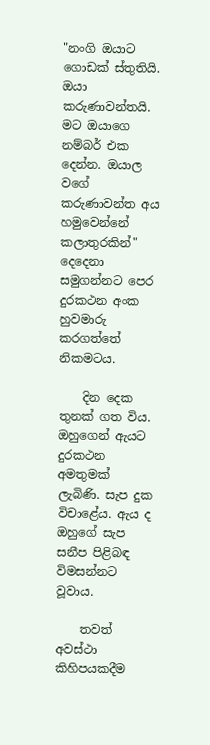"නංගි ඔයාට ගොඩක්‌ ස්‌තුතියි. ඔයා කරුණාවන්තයි. මට ඔයාගෙ නම්බර් එක දෙන්න. ඔයාල වගේ කරුණාවන්ත අය හමුවෙන්නේ කලාතුරකින්" දෙදෙනා සමුගන්නට පෙර දුරකථන අංක හුවමාරු කරගත්තේ නිකමටය.

    දින දෙක තුනක්‌ ගත විය. ඔහුගෙන් ඇයට දුරකථන අමතුමක්‌ ලැබිණි. සැප දුක විචාළේය. ඇය ද ඔහුගේ සැප සනීප පිළිබඳ විමසන්නට වූවාය.

    තවත් අවස්‌ථා කිහිපයකදීම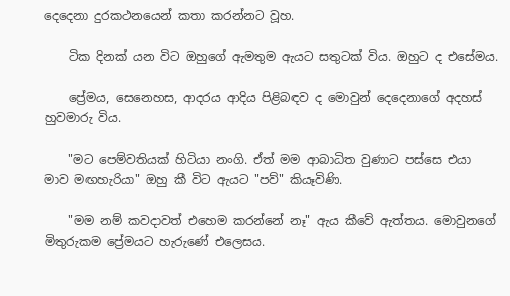දෙදෙනා දුරකථනයෙන් කතා කරන්නට වූහ.

    ටික දිනක්‌ යන විට ඔහුගේ ඇමතුම ඇයට සතුටක්‌ විය. ඔහුට ද එසේමය.

    ප්‍රේමය, සෙනෙහස, ආදරය ආදිය පිළිබඳව ද මොවුන් දෙදෙනාගේ අදහස්‌ හුවමාරු විය.

    "මට පෙම්වතියක්‌ හිටියා නංගි. ඒත් මම ආබාධිත වුණාට පස්‌සෙ එයා මාව මඟහැරියා" ඔහු කී විට ඇයට "පව්" කියෑවිණි.

    "මම නම් කවදාවත් එහෙම කරන්නේ නෑ" ඇය කීවේ ඇත්තය. මොවුනගේ මිතුරුකම ප්‍රේමයට හැරුණේ එලෙසය.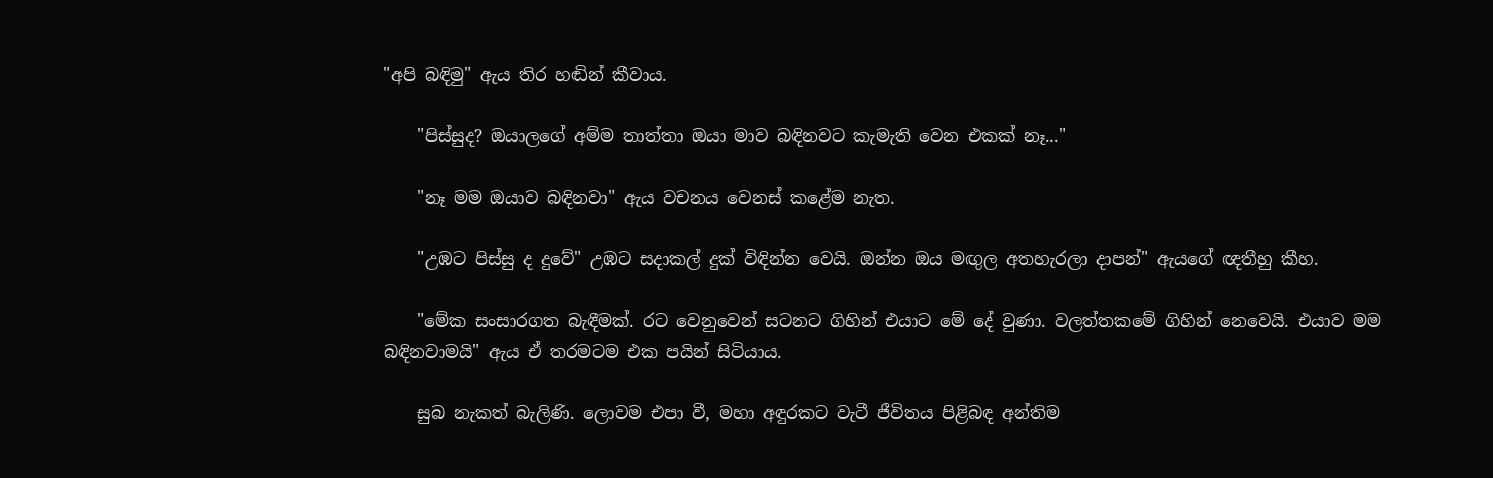"අපි බඳිමු" ඇය තිර හඬින් කීවාය.

    "පිස්‌සුද? ඔයාලගේ අම්ම තාත්තා ඔයා මාව බඳිනවට කැමැති වෙන එකක්‌ නෑ..."

    "නෑ මම ඔයාව බඳිනවා" ඇය වචනය වෙනස්‌ කළේම නැත.

    "උඹට පිස්‌සු ද දුවේ" උඹට සදාකල් දුක්‌ විඳින්න වෙයි. ඔන්න ඔය මඟුල අතහැරලා දාපන්" ඇයගේ ඥතීහු කීහ.

    "මේක සංසාරගත බැඳීමක්‌. රට වෙනුවෙන් සටනට ගිහින් එයාට මේ දේ වුණා. වලත්තකමේ ගිහින් නෙවෙයි. එයාව මම බඳිනවාමයි" ඇය ඒ තරමටම එක පයින් සිටියාය.

    සුබ නැකත් බැලිණි. ලොවම එපා වී, මහා අඳුරකට වැටී ජීවිතය පිළිබඳ අන්තිම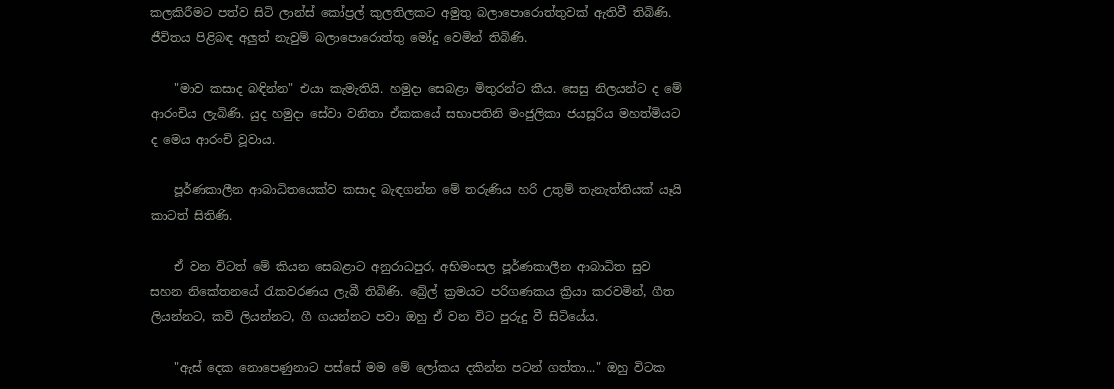කලකිරීමට පත්ව සිටි ලාන්ස්‌ කෝප්‍රල් කුලතිලකට අමුතු බලාපොරොත්තුවක්‌ ඇතිවී තිබිණි. ජීවිතය පිළිබඳ අලුත් නැවුම් බලාපොරොත්තු මෝදු වෙමින් තිබිණි.

    "මාව කසාද බඳින්න" එයා කැමැතියි. හමුදා සෙබළා මිතුරන්ට කීය. සෙසු නිලයන්ට ද මේ ආරංචිය ලැබිණි. යුද හමුදා සේවා වනිතා ඒකකයේ සභාපතිනි මංජුලිකා ජයසූරිය මහත්මියට ද මෙය ආරංචි වූවාය.

    පූර්ණකාලීන ආබාධිතයෙක්‌ව කසාද බැඳගන්න මේ තරුණිය හරි උතුම් තැනැත්තියක්‌ යෑයි කාටත් සිතිණි.

    ඒ වන විටත් මේ කියන සෙබළාට අනුරාධපුර, අභිමංසල පූර්ණකාලීන ආබාධිත සුව සහන නිකේතනයේ රැකවරණය ලැබී තිබිණි. බ්‍රේල් ක්‍රමයට පරිගණකය ක්‍රියා කරවමින්, ගීත ලියන්නට, කවි ලියන්නට, ගී ගයන්නට පවා ඔහු ඒ වන විට පුරුදු වී සිටියේය.

    "ඇස්‌ දෙක නොපෙණුනාට පස්‌සේ මම මේ ලෝකය දකින්න පටන් ගත්තා..." ඔහු විටක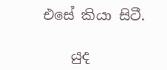එසේ කියා සිටී.

    යුද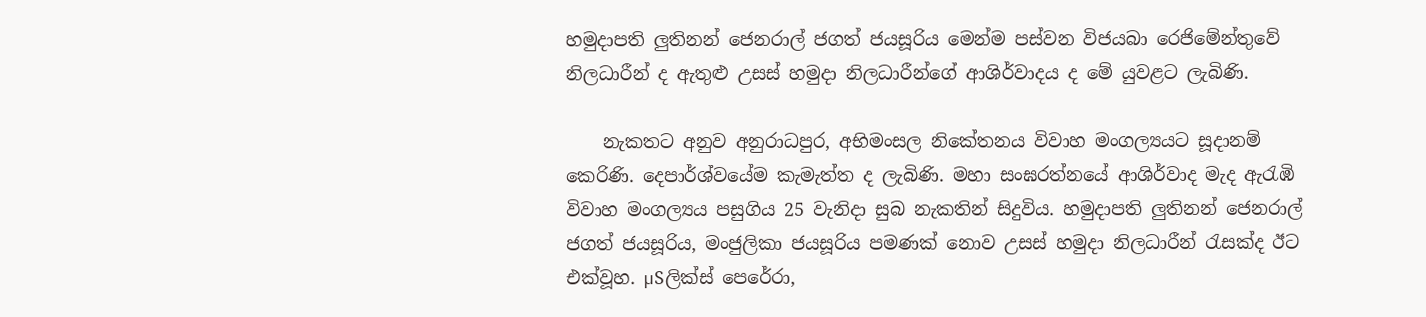හමුදාපති ලුතිනන් ජෙනරාල් ජගත් ජයසූරිය මෙන්ම පස්‌වන විජයබා රෙජිමේන්තුවේ නිලධාරීන් ද ඇතුළු උසස්‌ හමුදා නිලධාරීන්ගේ ආශිර්වාදය ද මේ යුවළට ලැබිණි.

    නැකතට අනුව අනුරාධපුර, අභිමංසල නිකේතනය විවාහ මංගල්‍යයට සූදානම් කෙරිණි. දෙපාර්ශ්වයේම කැමැත්ත ද ලැබිණි. මහා සංඝරත්නයේ ආශිර්වාද මැද ඇරැඹි විවාහ මංගල්‍යය පසුගිය 25 වැනිදා සුබ නැකතින් සිදුවිය. හමුදාපති ලුතිනන් ජෙනරාල් ජගත් ජයසූරිය, මංජුලිකා ජයසූරිය පමණක්‌ නොව උසස්‌ හමුදා නිලධාරීන් රැසක්‌ද ඊට එක්‌වූහ. µSලික්‌ස්‌ පෙරේරා,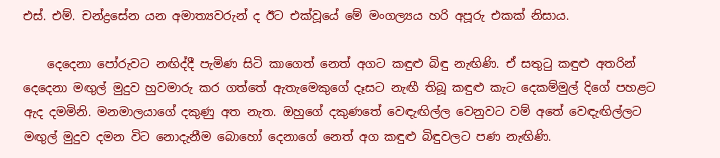එස්‌. එම්. චන්ද්‍රසේන යන අමාත්‍යවරුන් ද ඊට එක්‌වූයේ මේ මංගල්‍යය හරි අපූරු එකක්‌ නිසාය.

    දෙදෙනා පෝරුවට නඟිද්දී පැමිණ සිටි කාගෙත් නෙත් අගට කඳුළු බිඳු නැඟිණි. ඒ සතුටු කඳුළු අතරින් දෙදෙනා මඟුල් මුදුව හුවමාරු කර ගත්තේ ඇතැමෙකුගේ දෑසට නැඟී තිබූ කඳුළු කැට දෙකම්මුල් දිගේ පහළට ඇද දමමිනි. මනමාලයාගේ දකුණු අත නැත. ඔහුගේ දකුණතේ වෙඳැඟිල්ල වෙනුවට වම් අතේ වෙඳැඟිල්ලට මඟුල් මුදුව දමන විට නොදැනීම බොහෝ දෙනාගේ නෙත් අග කඳුළු බිඳුවලට පණ නැඟිණි.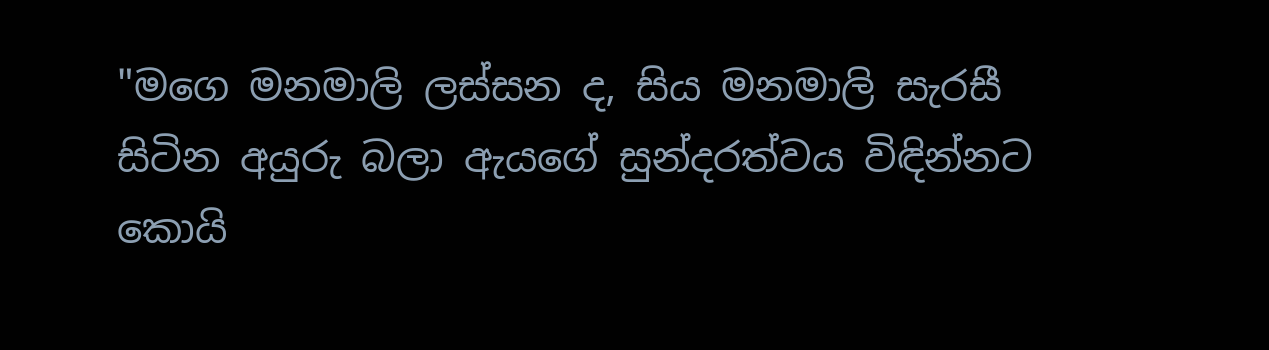"මගෙ මනමාලි ලස්‌සන ද, සිය මනමාලි සැරසී සිටින අයුරු බලා ඇයගේ සුන්දරත්වය විඳින්නට කොයි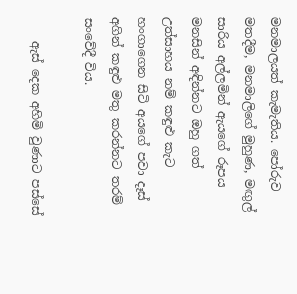මනමාලයත් කැමැතිය. පෝරුව මතදීම, මනමාලිගේ මුහුණ, මඟුල් සාරිය අල්ලමින් ඇයගේ රූපය මනසින් අඳින්නට ඔහු ගත් උත්සාහය නම් කඳුළු කැට හංගාගෙන සිටි අයගේ පවා දෑස්‌ අගින් කඳුළු මතු කරන්නට තරම් සංවේදී විය.

    ඇස්‌ දෙක අහිමි වුණාට පස්‌සේ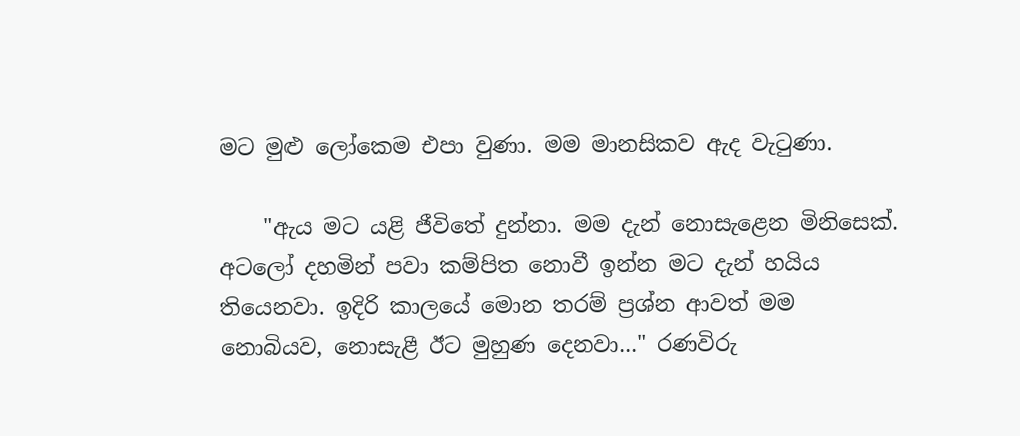මට මුළු ලෝකෙම එපා වුණා. මම මානසිකව ඇද වැටුණා.

    "ඇය මට යළි ජීවිතේ දුන්නා. මම දැන් නොසැළෙන මිනිසෙක්‌. අටලෝ දහමින් පවා කම්පිත නොවී ඉන්න මට දැන් හයිය තියෙනවා. ඉදිරි කාලයේ මොන තරම් ප්‍රශ්න ආවත් මම නොබියව, නොසැළී ඊට මුහුණ දෙනවා..." රණවිරු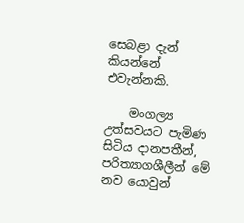සෙබළා දැන් කියන්නේ එවැන්නකි.

    මංගල්‍ය උත්සවයට පැමිණ සිටිය දානපතීන්, පරිත්‍යාගශීලීන් මේ නව යොවුන්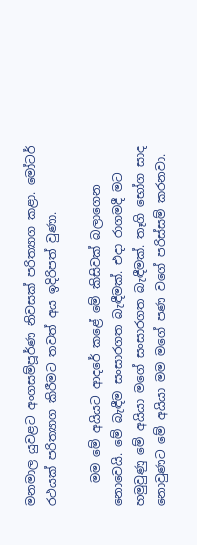මනමාල යුවළට අංගසම්පූර්ණ නිවසක්‌ පරිත්‍යාග කළා. මෝටර් රථයක්‌ පරිත්‍යාග කිරීමට තවත් අය ඉදිරිපත් වුණා.

    මම මේ අයියට ආදරේ කළේ මේ කිසිවක්‌ බලාගෙන නොවෙයි. මේ බැඳීම සංසාරගත බැඳීමක්‌. එදා රාගමදී මට හමුවුණු මේ අයියා මගේ සංසාරගත බැඳීමක්‌. තෑගි භෝග සාද නොවුණට මේ අයියා මම මගේ පණ වගේ පරිස්‌සම් කරනවා.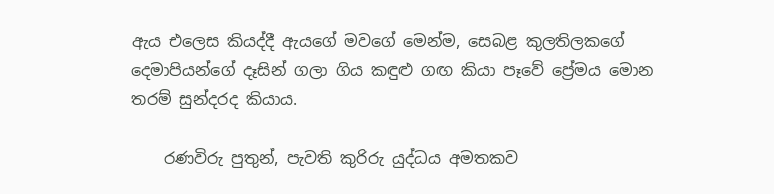ඇය එලෙස කියද්දී ඇයගේ මවගේ මෙන්ම, සෙබළ කුලතිලකගේ දෙමාපියන්ගේ දෑසින් ගලා ගිය කඳුළු ගඟ කියා පෑවේ ප්‍රේමය මොන තරම් සුන්දරද කියාය.

    රණවිරු පුතුන්, පැවති කුරිරු යුද්ධය අමතකව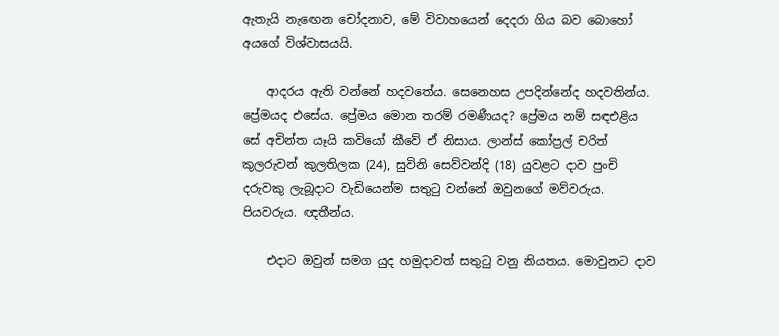ඇතැයි නැඟෙන චෝදනාව, මේ විවාහයෙන් දෙදරා ගිය බව බොහෝ අයගේ විශ්වාසයයි.

    ආදරය ඇති වන්නේ හදවතේය. සෙනෙහස උපදින්නේද හදවතින්ය. ප්‍රේමයද එසේය. ප්‍රේමය මොන තරම් රමණීයද? ප්‍රේමය නම් සඳඑළිය සේ අචින්ත යෑයි කවියෝ කීවේ ඒ නිසාය. ලාන්ස්‌ කෝප්‍රල් චරිත් කුලරුවන් කුලතිලක (24), සුවිනි සෙව්වන්දි (18) යුවළට දාව පුංචි දරුවකු ලැබූදාට වැඩියෙන්ම සතුටු වන්නේ ඔවුනගේ මව්වරුය. පියවරුය. ඥතීන්ය.

    එදාට ඔවුන් සමග යුද හමුදාවත් සතුටු වනු නියතය. මොවුනට දාව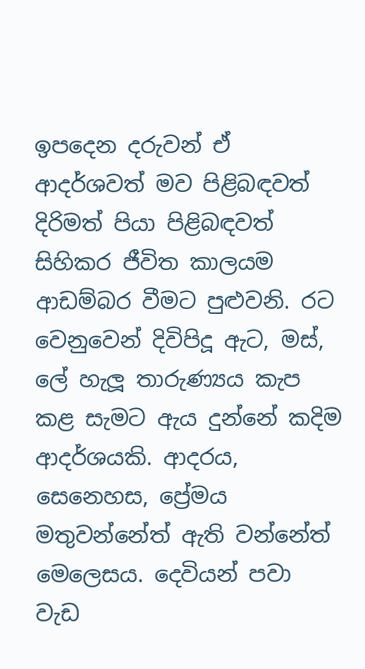ඉපදෙන දරුවන් ඒ ආදර්ශවත් මව පිළිබඳවත් දිරිමත් පියා පිළිබඳවත් සිහිකර ජීවිත කාලයම ආඩම්බර වීමට පුළුවනි. රට වෙනුවෙන් දිවිපිදූ ඇට, මස්‌, ලේ හැලූ තාරුණ්‍යය කැප කළ සැමට ඇය දුන්නේ කදිම ආදර්ශයකි. ආදරය, සෙනෙහස, ප්‍රේමය මතුවන්නේත් ඇති වන්නේත් මෙලෙසය. දෙවියන් පවා වැඩ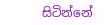සිටින්නේ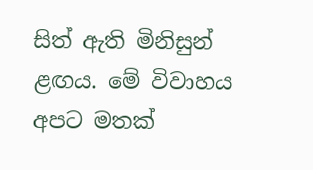සිත් ඇති මිනිසුන් ළඟය. මේ විවාහය අපට මතක්‌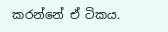කරන්නේ ඒ ටිකය.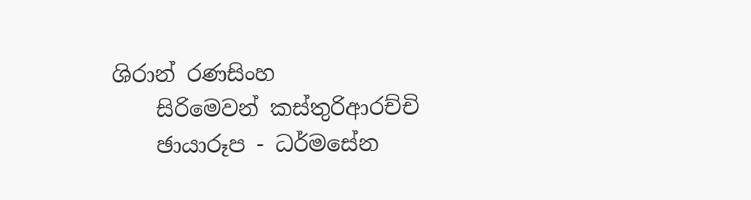ශිරාන් රණසිංහ
    සිරිමෙවන් කස්‌තුරිආරච්චි
    ඡායාරූප - ධර්මසේන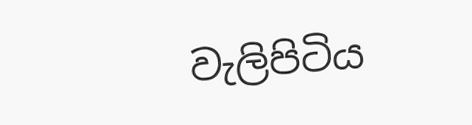වැලිපිටිය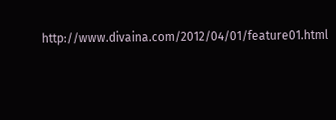http://www.divaina.com/2012/04/01/feature01.html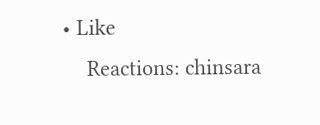• Like
    Reactions: chinsara